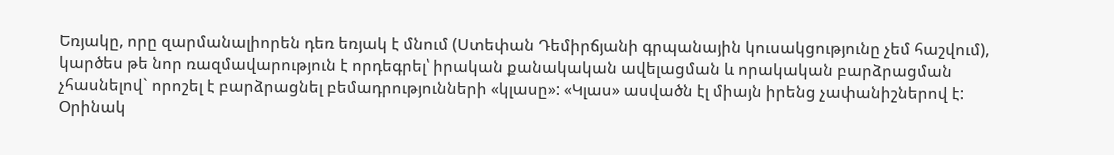Եռյակը, որը զարմանալիորեն դեռ եռյակ է մնում (Ստեփան Դեմիրճյանի գրպանային կուսակցությունը չեմ հաշվում), կարծես թե նոր ռազմավարություն է որդեգրել՝ իրական քանակական ավելացման և որակական բարձրացման չհասնելով` որոշել է բարձրացնել բեմադրությունների «կլասը»: «Կլաս» ասվածն էլ միայն իրենց չափանիշներով է: Օրինակ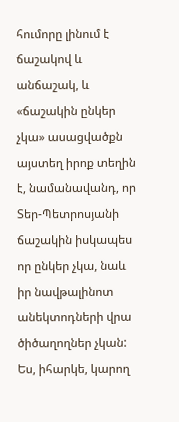հումորը լինում է ճաշակով և անճաշակ, և «ճաշակին ընկեր չկա» ասացվածքն այստեղ իրոք տեղին է, նամանավանդ, որ Տեր-Պետրոսյանի ճաշակին իսկապես որ ընկեր չկա, նաև իր նավթալինոտ անեկտոդների վրա ծիծաղողներ չկան: Ես, իհարկե, կարող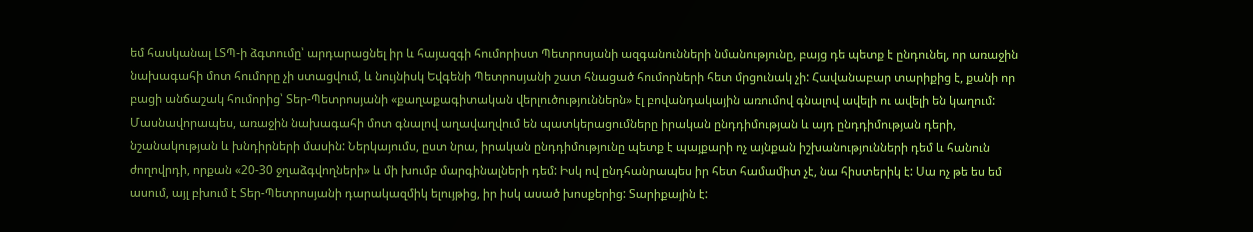եմ հասկանալ ԼՏՊ-ի ձգտումը՝ արդարացնել իր և հայազգի հումորիստ Պետրոսյանի ազգանունների նմանությունը, բայց դե պետք է ընդունել, որ առաջին նախագահի մոտ հումորը չի ստացվում, և նույնիսկ Եվգենի Պետրոսյանի շատ հնացած հումորների հետ մրցունակ չի: Հավանաբար տարիքից է, քանի որ բացի անճաշակ հումորից՝ Տեր-Պետրոսյանի «քաղաքագիտական վերլուծություններն» էլ բովանդակային առումով գնալով ավելի ու ավելի են կաղում:
Մասնավորապես, առաջին նախագահի մոտ գնալով աղավաղվում են պատկերացումները իրական ընդդիմության և այդ ընդդիմության դերի, նշանակության և խնդիրների մասին: Ներկայումս, ըստ նրա, իրական ընդդիմությունը պետք է պայքարի ոչ այնքան իշխանությունների դեմ և հանուն ժողովրդի, որքան «20-30 ջղաձգվողների» և մի խումբ մարգինալների դեմ: Իսկ ով ընդհանրապես իր հետ համամիտ չէ, նա հիստերիկ է: Սա ոչ թե ես եմ ասում, այլ բխում է Տեր-Պետրոսյանի դարակազմիկ ելույթից, իր իսկ ասած խոսքերից: Տարիքային է: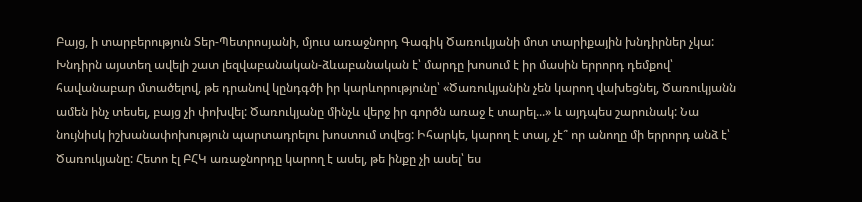Բայց, ի տարբերություն Տեր-Պետրոսյանի, մյուս առաջնորդ Գագիկ Ծառուկյանի մոտ տարիքային խնդիրներ չկա: Խնդիրն այստեղ ավելի շատ լեզվաբանական-ձևաբանական է՝ մարդը խոսում է իր մասին երրորդ դեմքով՝ հավանաբար մտածելով, թե դրանով կընդգծի իր կարևորությունը՝ «Ծառուկյանին չեն կարող վախեցնել, Ծառուկյանն ամեն ինչ տեսել, բայց չի փոխվել: Ծառուկյանը մինչև վերջ իր գործն առաջ է տարել...» և այդպես շարունակ: Նա նույնիսկ իշխանափոխություն պարտադրելու խոստում տվեց: Իհարկե, կարող է տալ, չէ՞ որ անողը մի երրորդ անձ է՝ Ծառուկյանը: Հետո էլ ԲՀԿ առաջնորդը կարող է ասել, թե ինքը չի ասել՝ ես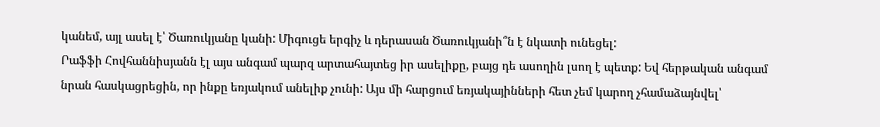կանեմ, այլ ասել է՝ Ծառուկյանը կանի: Միգուցե երգիչ և դերասան Ծառուկյանի՞ն է նկատի ունեցել:
Րաֆֆի Հովհաննիսյանն էլ այս անգամ պարզ արտահայտեց իր ասելիքը, բայց դե ասողին լսող է պետք: Եվ հերթական անգամ նրան հասկացրեցին, որ ինքը եռյակում անելիք չունի: Այս մի հարցում եռյակայինների հետ չեմ կարող չհամաձայնվել՝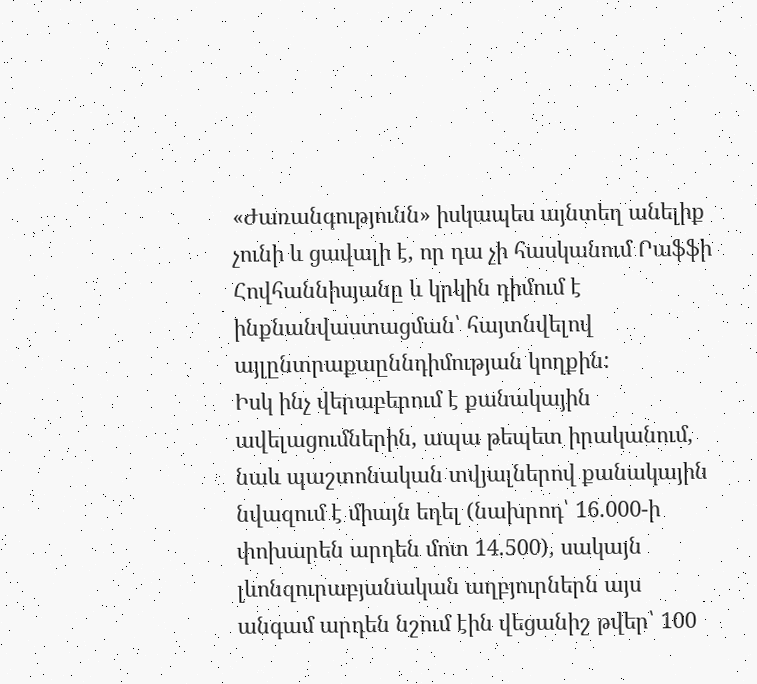«Ժառանգությունն» իսկապես այնտեղ անելիք չունի և ցավալի է, որ դա չի հասկանում Րաֆֆի Հովհաննիսյանը և կրկին դիմում է ինքնանվաստացման՝ հայտնվելով այլընտրաքաըննդիմության կողքին:
Իսկ ինչ վերաբերում է քանակային ավելացումներին, ապա թեպետ իրականում, նաև պաշտոնական տվյալներով քանակային նվազում է միայն եղել (նախրոդ՝ 16.000-ի փոխարեն արդեն մոտ 14.500), սակայն լևոնզուրաբյանական աղբյուրներն այս անգամ արդեն նշում էին վեցանիշ թվեր՝ 100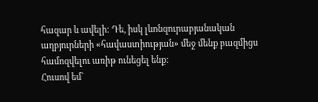հազար և ավելի: Դե, իսկ լևոնզուրաբյանական աղբյուրների «հավաստիության» մեջ մենք բազմիցս համոզվելու առիթ ունեցել ենք:
Հուսով եմ`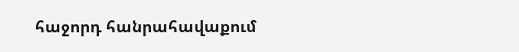հաջորդ հանրահավաքում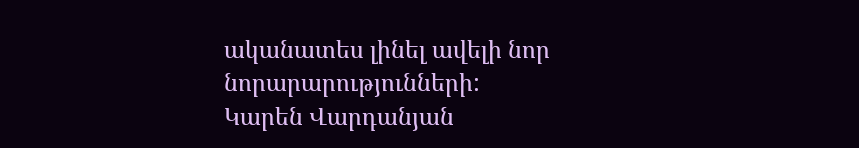ականատես լինել ավելի նոր նորարարությունների:
Կարեն Վարդանյան